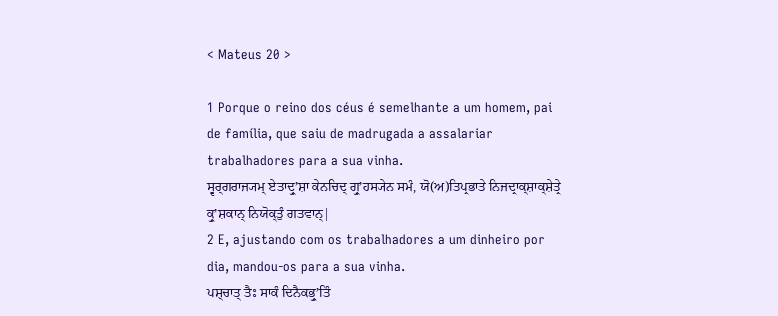< Mateus 20 >

1 Porque o reino dos céus é semelhante a um homem, pai de família, que saiu de madrugada a assalariar trabalhadores para a sua vinha.
ਸ੍ਵਰ੍ਗਰਾਜ੍ਯਮ੍ ਏਤਾਦ੍ਰੁʼਸ਼ਾ ਕੇਨਚਿਦ੍ ਗ੍ਰੁʼਹਸ੍ਯੇਨ ਸਮੰ, ਯੋ(ਅ)ਤਿਪ੍ਰਭਾਤੇ ਨਿਜਦ੍ਰਾਕ੍ਸ਼ਾਕ੍ਸ਼ੇਤ੍ਰੇ ਕ੍ਰੁʼਸ਼ਕਾਨ੍ ਨਿਯੋਕ੍ਤੁੰ ਗਤਵਾਨ੍|
2 E, ajustando com os trabalhadores a um dinheiro por dia, mandou-os para a sua vinha.
ਪਸ਼੍ਚਾਤ੍ ਤੈਃ ਸਾਕੰ ਦਿਨੈਕਭ੍ਰੁʼਤਿੰ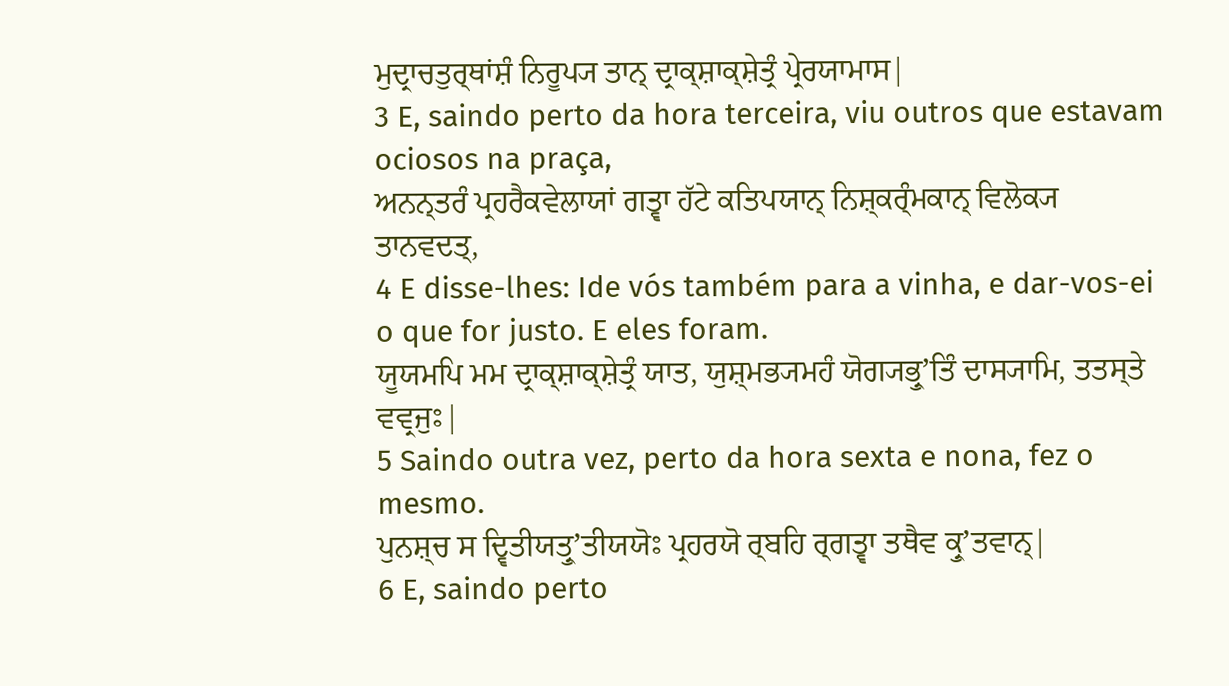ਮੁਦ੍ਰਾਚਤੁਰ੍ਥਾਂਸ਼ੰ ਨਿਰੂਪ੍ਯ ਤਾਨ੍ ਦ੍ਰਾਕ੍ਸ਼ਾਕ੍ਸ਼ੇਤ੍ਰੰ ਪ੍ਰੇਰਯਾਮਾਸ|
3 E, saindo perto da hora terceira, viu outros que estavam ociosos na praça,
ਅਨਨ੍ਤਰੰ ਪ੍ਰਹਰੈਕਵੇਲਾਯਾਂ ਗਤ੍ਵਾ ਹੱਟੇ ਕਤਿਪਯਾਨ੍ ਨਿਸ਼੍ਕਰ੍ੰਮਕਾਨ੍ ਵਿਲੋਕ੍ਯ ਤਾਨਵਦਤ੍,
4 E disse-lhes: Ide vós também para a vinha, e dar-vos-ei o que for justo. E eles foram.
ਯੂਯਮਪਿ ਮਮ ਦ੍ਰਾਕ੍ਸ਼ਾਕ੍ਸ਼ੇਤ੍ਰੰ ਯਾਤ, ਯੁਸ਼੍ਮਭ੍ਯਮਹੰ ਯੋਗ੍ਯਭ੍ਰੁʼਤਿੰ ਦਾਸ੍ਯਾਮਿ, ਤਤਸ੍ਤੇ ਵਵ੍ਰਜੁਃ|
5 Saindo outra vez, perto da hora sexta e nona, fez o mesmo.
ਪੁਨਸ਼੍ਚ ਸ ਦ੍ਵਿਤੀਯਤ੍ਰੁʼਤੀਯਯੋਃ ਪ੍ਰਹਰਯੋ ਰ੍ਬਹਿ ਰ੍ਗਤ੍ਵਾ ਤਥੈਵ ਕ੍ਰੁʼਤਵਾਨ੍|
6 E, saindo perto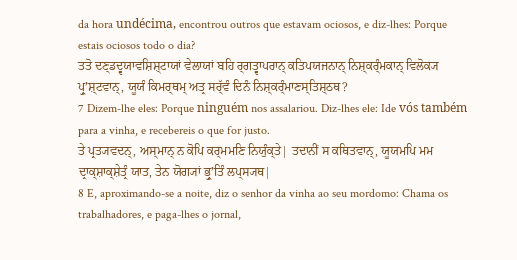da hora undécima, encontrou outros que estavam ociosos, e diz-lhes: Porque estais ociosos todo o dia?
ਤਤੋ ਦਣ੍ਡਦ੍ਵਯਾਵਸ਼ਿਸ਼੍ਟਾਯਾਂ ਵੇਲਾਯਾਂ ਬਹਿ ਰ੍ਗਤ੍ਵਾਪਰਾਨ੍ ਕਤਿਪਯਜਨਾਨ੍ ਨਿਸ਼੍ਕਰ੍ੰਮਕਾਨ੍ ਵਿਲੋਕ੍ਯ ਪ੍ਰੁʼਸ਼੍ਟਵਾਨ੍, ਯੂਯੰ ਕਿਮਰ੍ਥਮ੍ ਅਤ੍ਰ ਸਰ੍ੱਵੰ ਦਿਨੰ ਨਿਸ਼੍ਕਰ੍ੰਮਾਣਸ੍ਤਿਸ਼੍ਠਥ?
7 Dizem-lhe eles: Porque ninguém nos assalariou. Diz-lhes ele: Ide vós também para a vinha, e recebereis o que for justo.
ਤੇ ਪ੍ਰਤ੍ਯਵਦਨ੍, ਅਸ੍ਮਾਨ੍ ਨ ਕੋਪਿ ਕਰ੍ਮਮਣਿ ਨਿਯੁੰਕ੍ਤੇ| ਤਦਾਨੀਂ ਸ ਕਥਿਤਵਾਨ੍, ਯੂਯਮਪਿ ਮਮ ਦ੍ਰਾਕ੍ਸ਼ਾਕ੍ਸ਼ੇਤ੍ਰੰ ਯਾਤ, ਤੇਨ ਯੋਗ੍ਯਾਂ ਭ੍ਰੁʼਤਿੰ ਲਪ੍ਸ੍ਯਥ|
8 E, aproximando-se a noite, diz o senhor da vinha ao seu mordomo: Chama os trabalhadores, e paga-lhes o jornal,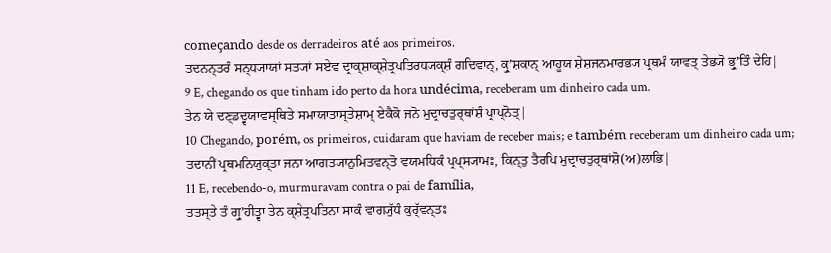começando desde os derradeiros até aos primeiros.
ਤਦਨਨ੍ਤਰੰ ਸਨ੍ਧ੍ਯਾਯਾਂ ਸਤ੍ਯਾਂ ਸਏਵ ਦ੍ਰਾਕ੍ਸ਼ਾਕ੍ਸ਼ੇਤ੍ਰਪਤਿਰਧ੍ਯਕ੍ਸ਼ੰ ਗਦਿਵਾਨ੍, ਕ੍ਰੁʼਸ਼ਕਾਨ੍ ਆਹੂਯ ਸ਼ੇਸ਼ਜਨਮਾਰਭ੍ਯ ਪ੍ਰਥਮੰ ਯਾਵਤ੍ ਤੇਭ੍ਯੋ ਭ੍ਰੁʼਤਿੰ ਦੇਹਿ|
9 E, chegando os que tinham ido perto da hora undécima, receberam um dinheiro cada um.
ਤੇਨ ਯੇ ਦਣ੍ਡਦ੍ਵਯਾਵਸ੍ਥਿਤੇ ਸਮਾਯਾਤਾਸ੍ਤੇਸ਼ਾਮ੍ ਏਕੈਕੋ ਜਨੋ ਮੁਦ੍ਰਾਚਤੁਰ੍ਥਾਂਸ਼ੰ ਪ੍ਰਾਪ੍ਨੋਤ੍|
10 Chegando, porém, os primeiros, cuidaram que haviam de receber mais; e também receberam um dinheiro cada um;
ਤਦਾਨੀਂ ਪ੍ਰਥਮਨਿਯੁਕ੍ਤਾ ਜਨਾ ਆਗਤ੍ਯਾਨੁਮਿਤਵਨ੍ਤੋ ਵਯਮਧਿਕੰ ਪ੍ਰਪ੍ਸ੍ਯਾਮਃ, ਕਿਨ੍ਤੁ ਤੈਰਪਿ ਮੁਦ੍ਰਾਚਤੁਰ੍ਥਾਂਸ਼ੋ(ਅ)ਲਾਭਿ|
11 E, recebendo-o, murmuravam contra o pai de família,
ਤਤਸ੍ਤੇ ਤੰ ਗ੍ਰੁʼਹੀਤ੍ਵਾ ਤੇਨ ਕ੍ਸ਼ੇਤ੍ਰਪਤਿਨਾ ਸਾਕੰ ਵਾਗ੍ਯੁੱਧੰ ਕੁਰ੍ੱਵਨ੍ਤਃ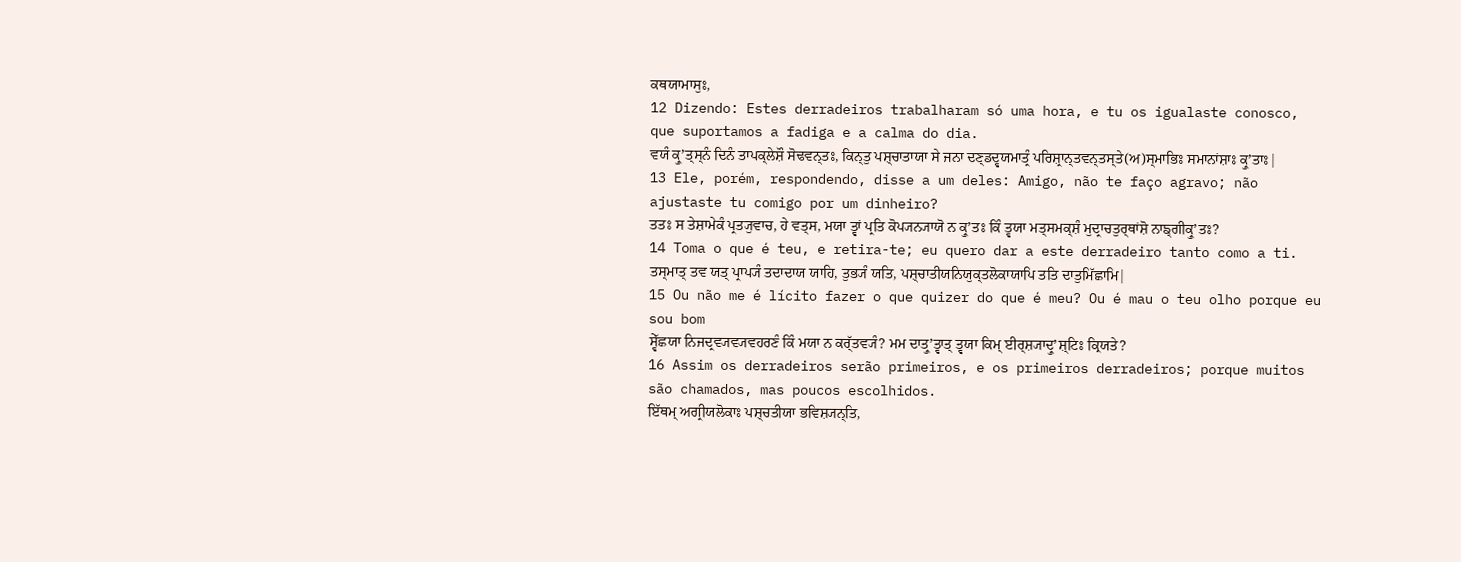ਕਥਯਾਮਾਸੁਃ,
12 Dizendo: Estes derradeiros trabalharam só uma hora, e tu os igualaste conosco, que suportamos a fadiga e a calma do dia.
ਵਯੰ ਕ੍ਰੁʼਤ੍ਸ੍ਨੰ ਦਿਨੰ ਤਾਪਕ੍ਲੇਸ਼ੌ ਸੋਢਵਨ੍ਤਃ, ਕਿਨ੍ਤੁ ਪਸ਼੍ਚਾਤਾਯਾ ਸੇ ਜਨਾ ਦਣ੍ਡਦ੍ਵਯਮਾਤ੍ਰੰ ਪਰਿਸ਼੍ਰਾਨ੍ਤਵਨ੍ਤਸ੍ਤੇ(ਅ)ਸ੍ਮਾਭਿਃ ਸਮਾਨਾਂਸ਼ਾਃ ਕ੍ਰੁʼਤਾਃ|
13 Ele, porém, respondendo, disse a um deles: Amigo, não te faço agravo; não ajustaste tu comigo por um dinheiro?
ਤਤਃ ਸ ਤੇਸ਼ਾਮੇਕੰ ਪ੍ਰਤ੍ਯੁਵਾਚ, ਹੇ ਵਤ੍ਸ, ਮਯਾ ਤ੍ਵਾਂ ਪ੍ਰਤਿ ਕੋਪ੍ਯਨ੍ਯਾਯੋ ਨ ਕ੍ਰੁʼਤਃ ਕਿੰ ਤ੍ਵਯਾ ਮਤ੍ਸਮਕ੍ਸ਼ੰ ਮੁਦ੍ਰਾਚਤੁਰ੍ਥਾਂਸ਼ੋ ਨਾਙ੍ਗੀਕ੍ਰੁʼਤਃ?
14 Toma o que é teu, e retira-te; eu quero dar a este derradeiro tanto como a ti.
ਤਸ੍ਮਾਤ੍ ਤਵ ਯਤ੍ ਪ੍ਰਾਪ੍ਯੰ ਤਦਾਦਾਯ ਯਾਹਿ, ਤੁਭ੍ਯੰ ਯਤਿ, ਪਸ਼੍ਚਾਤੀਯਨਿਯੁਕ੍ਤਲੋਕਾਯਾਪਿ ਤਤਿ ਦਾਤੁਮਿੱਛਾਮਿ|
15 Ou não me é lícito fazer o que quizer do que é meu? Ou é mau o teu olho porque eu sou bom
ਸ੍ਵੇੱਛਯਾ ਨਿਜਦ੍ਰਵ੍ਯਵ੍ਯਵਹਰਣੰ ਕਿੰ ਮਯਾ ਨ ਕਰ੍ੱਤਵ੍ਯੰ? ਮਮ ਦਾਤ੍ਰੁʼਤ੍ਵਾਤ੍ ਤ੍ਵਯਾ ਕਿਮ੍ ਈਰ੍ਸ਼੍ਯਾਦ੍ਰੁʼਸ਼੍ਟਿਃ ਕ੍ਰਿਯਤੇ?
16 Assim os derradeiros serão primeiros, e os primeiros derradeiros; porque muitos são chamados, mas poucos escolhidos.
ਇੱਥਮ੍ ਅਗ੍ਰੀਯਲੋਕਾਃ ਪਸ਼੍ਚਤੀਯਾ ਭਵਿਸ਼੍ਯਨ੍ਤਿ,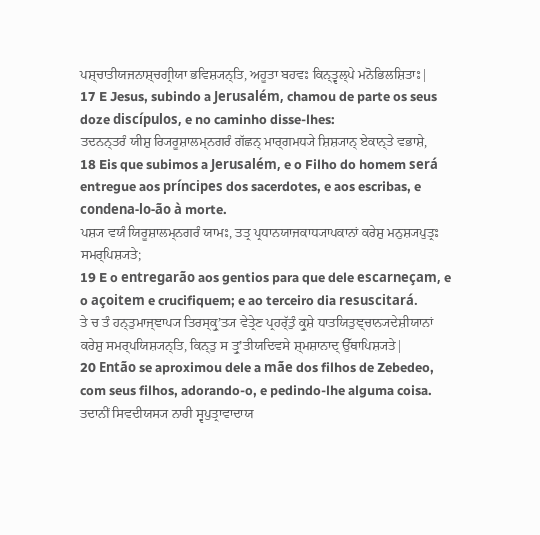ਪਸ਼੍ਚਾਤੀਯਜਨਾਸ਼੍ਚਗ੍ਰੀਯਾ ਭਵਿਸ਼੍ਯਨ੍ਤਿ, ਅਹੂਤਾ ਬਹਵਃ ਕਿਨ੍ਤ੍ਵਲ੍ਪੇ ਮਨੋਭਿਲਸ਼ਿਤਾਃ|
17 E Jesus, subindo a Jerusalém, chamou de parte os seus doze discípulos, e no caminho disse-lhes:
ਤਦਨਨ੍ਤਰੰ ਯੀਸ਼ੁ ਰ੍ਯਿਰੂਸ਼ਾਲਮ੍ਨਗਰੰ ਗੱਛਨ੍ ਮਾਰ੍ਗਮਧ੍ਯੇ ਸ਼ਿਸ਼੍ਯਾਨ੍ ਏਕਾਨ੍ਤੇ ਵਭਾਸ਼ੇ,
18 Eis que subimos a Jerusalém, e o Filho do homem será entregue aos príncipes dos sacerdotes, e aos escribas, e condena-lo-ão à morte.
ਪਸ਼੍ਯ ਵਯੰ ਯਿਰੂਸ਼ਾਲਮ੍ਨਗਰੰ ਯਾਮਃ, ਤਤ੍ਰ ਪ੍ਰਧਾਨਯਾਜਕਾਧ੍ਯਾਪਕਾਨਾਂ ਕਰੇਸ਼ੁ ਮਨੁਸ਼੍ਯਪੁਤ੍ਰਃ ਸਮਰ੍ਪਿਸ਼੍ਯਤੇ;
19 E o entregarão aos gentios para que dele escarneçam, e o açoitem e crucifiquem; e ao terceiro dia resuscitará.
ਤੇ ਚ ਤੰ ਹਨ੍ਤੁਮਾਜ੍ਞਾਪ੍ਯ ਤਿਰਸ੍ਕ੍ਰੁʼਤ੍ਯ ਵੇਤ੍ਰੇਣ ਪ੍ਰਹਰ੍ੱਤੁੰ ਕ੍ਰੁਸ਼ੇ ਧਾਤਯਿਤੁਞ੍ਚਾਨ੍ਯਦੇਸ਼ੀਯਾਨਾਂ ਕਰੇਸ਼ੁ ਸਮਰ੍ਪਯਿਸ਼੍ਯਨ੍ਤਿ, ਕਿਨ੍ਤੁ ਸ ਤ੍ਰੁʼਤੀਯਦਿਵਸੇ ਸ਼੍ਮਸ਼ਾਨਾਦ੍ ਉੱਥਾਪਿਸ਼੍ਯਤੇ|
20 Então se aproximou dele a mãe dos filhos de Zebedeo, com seus filhos, adorando-o, e pedindo-lhe alguma coisa.
ਤਦਾਨੀਂ ਸਿਵਦੀਯਸ੍ਯ ਨਾਰੀ ਸ੍ਵਪੁਤ੍ਰਾਵਾਦਾਯ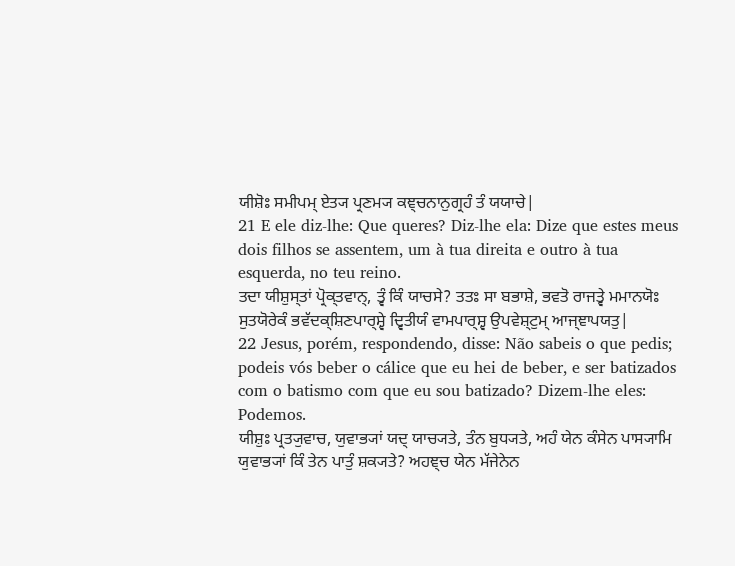ਯੀਸ਼ੋਃ ਸਮੀਪਮ੍ ਏਤ੍ਯ ਪ੍ਰਣਮ੍ਯ ਕਞ੍ਚਨਾਨੁਗ੍ਰਹੰ ਤੰ ਯਯਾਚੇ|
21 E ele diz-lhe: Que queres? Diz-lhe ela: Dize que estes meus dois filhos se assentem, um à tua direita e outro à tua esquerda, no teu reino.
ਤਦਾ ਯੀਸ਼ੁਸ੍ਤਾਂ ਪ੍ਰੋਕ੍ਤਵਾਨ੍, ਤ੍ਵੰ ਕਿੰ ਯਾਚਸੇ? ਤਤਃ ਸਾ ਬਭਾਸ਼ੇ, ਭਵਤੋ ਰਾਜਤ੍ਵੇ ਮਮਾਨਯੋਃ ਸੁਤਯੋਰੇਕੰ ਭਵੱਦਕ੍ਸ਼ਿਣਪਾਰ੍ਸ਼੍ਵੇ ਦ੍ਵਿਤੀਯੰ ਵਾਮਪਾਰ੍ਸ਼੍ਵ ਉਪਵੇਸ਼੍ਟੁਮ੍ ਆਜ੍ਞਾਪਯਤੁ|
22 Jesus, porém, respondendo, disse: Não sabeis o que pedis; podeis vós beber o cálice que eu hei de beber, e ser batizados com o batismo com que eu sou batizado? Dizem-lhe eles: Podemos.
ਯੀਸ਼ੁਃ ਪ੍ਰਤ੍ਯੁਵਾਚ, ਯੁਵਾਭ੍ਯਾਂ ਯਦ੍ ਯਾਚ੍ਯਤੇ, ਤੰਨ ਬੁਧ੍ਯਤੇ, ਅਹੰ ਯੇਨ ਕੰਸੇਨ ਪਾਸ੍ਯਾਮਿ ਯੁਵਾਭ੍ਯਾਂ ਕਿੰ ਤੇਨ ਪਾਤੁੰ ਸ਼ਕ੍ਯਤੇ? ਅਹਞ੍ਚ ਯੇਨ ਮੱਜੇਨੇਨ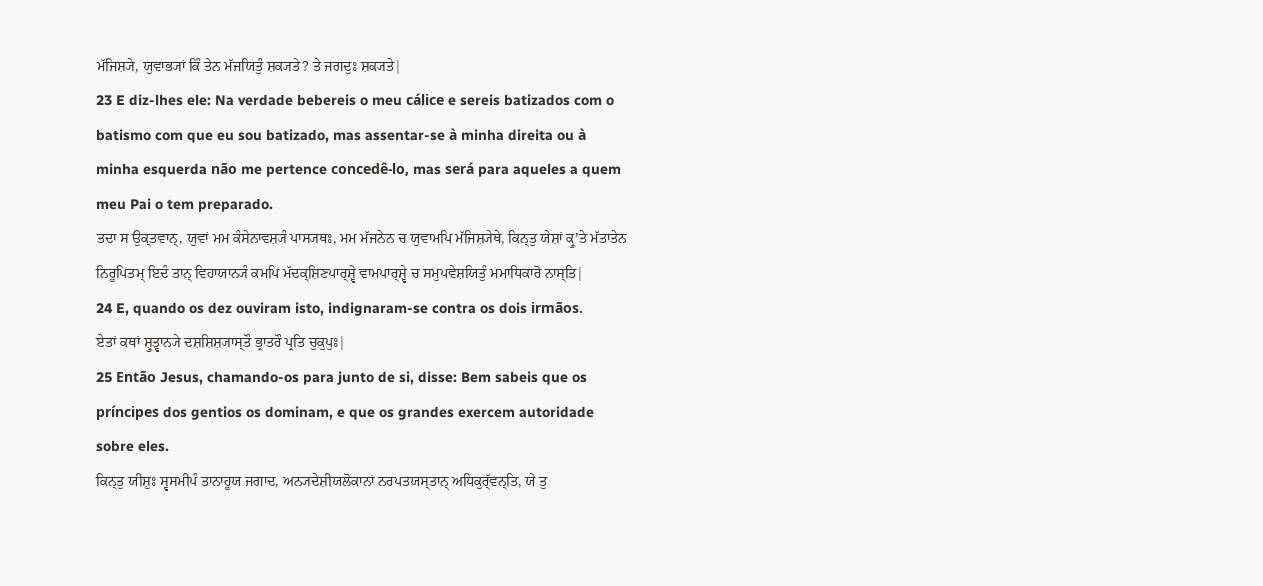ਮੱਜਿਸ਼੍ਯੇ, ਯੁਵਾਭ੍ਯਾਂ ਕਿੰ ਤੇਨ ਮੱਜਯਿਤੁੰ ਸ਼ਕ੍ਯਤੇ? ਤੇ ਜਗਦੁਃ ਸ਼ਕ੍ਯਤੇ|
23 E diz-lhes ele: Na verdade bebereis o meu cálice e sereis batizados com o batismo com que eu sou batizado, mas assentar-se à minha direita ou à minha esquerda não me pertence concedê-lo, mas será para aqueles a quem meu Pai o tem preparado.
ਤਦਾ ਸ ਉਕ੍ਤਵਾਨ੍, ਯੁਵਾਂ ਮਮ ਕੰਸੇਨਾਵਸ਼੍ਯੰ ਪਾਸ੍ਯਥਃ, ਮਮ ਮੱਜਨੇਨ ਚ ਯੁਵਾਮਪਿ ਮੱਜਿਸ਼੍ਯੇਥੇ, ਕਿਨ੍ਤੁ ਯੇਸ਼ਾਂ ਕ੍ਰੁʼਤੇ ਮੱਤਾਤੇਨ ਨਿਰੂਪਿਤਮ੍ ਇਦੰ ਤਾਨ੍ ਵਿਹਾਯਾਨ੍ਯੰ ਕਮਪਿ ਮੱਦਕ੍ਸ਼ਿਣਪਾਰ੍ਸ਼੍ਵੇ ਵਾਮਪਾਰ੍ਸ਼੍ਵੇ ਚ ਸਮੁਪਵੇਸ਼ਯਿਤੁੰ ਮਮਾਧਿਕਾਰੋ ਨਾਸ੍ਤਿ|
24 E, quando os dez ouviram isto, indignaram-se contra os dois irmãos.
ਏਤਾਂ ਕਥਾਂ ਸ਼੍ਰੁਤ੍ਵਾਨ੍ਯੇ ਦਸ਼ਸ਼ਿਸ਼੍ਯਾਸ੍ਤੌ ਭ੍ਰਾਤਰੌ ਪ੍ਰਤਿ ਚੁਕੁਪੁਃ|
25 Então Jesus, chamando-os para junto de si, disse: Bem sabeis que os príncipes dos gentios os dominam, e que os grandes exercem autoridade sobre eles.
ਕਿਨ੍ਤੁ ਯੀਸ਼ੁਃ ਸ੍ਵਸਮੀਪੰ ਤਾਨਾਹੂਯ ਜਗਾਦ, ਅਨ੍ਯਦੇਸ਼ੀਯਲੋਕਾਨਾਂ ਨਰਪਤਯਸ੍ਤਾਨ੍ ਅਧਿਕੁਰ੍ੱਵਨ੍ਤਿ, ਯੇ ਤੁ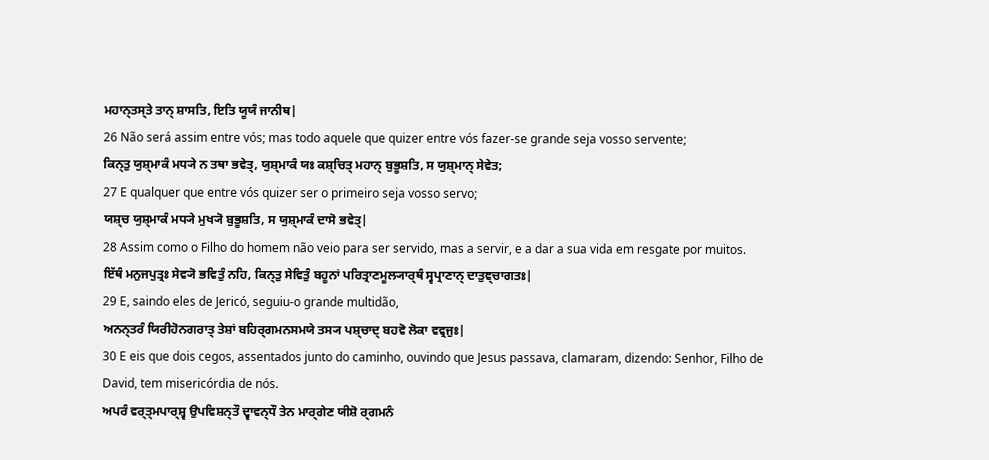ਮਹਾਨ੍ਤਸ੍ਤੇ ਤਾਨ੍ ਸ਼ਾਸਤਿ, ਇਤਿ ਯੂਯੰ ਜਾਨੀਥ|
26 Não será assim entre vós; mas todo aquele que quizer entre vós fazer-se grande seja vosso servente;
ਕਿਨ੍ਤੁ ਯੁਸ਼੍ਮਾਕੰ ਮਧ੍ਯੇ ਨ ਤਥਾ ਭਵੇਤ੍, ਯੁਸ਼੍ਮਾਕੰ ਯਃ ਕਸ਼੍ਚਿਤ੍ ਮਹਾਨ੍ ਬੁਭੂਸ਼ਤਿ, ਸ ਯੁਸ਼੍ਮਾਨ੍ ਸੇਵੇਤ;
27 E qualquer que entre vós quizer ser o primeiro seja vosso servo;
ਯਸ਼੍ਚ ਯੁਸ਼੍ਮਾਕੰ ਮਧ੍ਯੇ ਮੁਖ੍ਯੋ ਬੁਭੂਸ਼ਤਿ, ਸ ਯੁਸ਼੍ਮਾਕੰ ਦਾਸੋ ਭਵੇਤ੍|
28 Assim como o Filho do homem não veio para ser servido, mas a servir, e a dar a sua vida em resgate por muitos.
ਇੱਥੰ ਮਨੁਜਪੁਤ੍ਰਃ ਸੇਵ੍ਯੋ ਭਵਿਤੁੰ ਨਹਿ, ਕਿਨ੍ਤੁ ਸੇਵਿਤੁੰ ਬਹੂਨਾਂ ਪਰਿਤ੍ਰਾਣਮੂਲ੍ਯਾਰ੍ਥੰ ਸ੍ਵਪ੍ਰਾਣਾਨ੍ ਦਾਤੁਞ੍ਚਾਗਤਃ|
29 E, saindo eles de Jericó, seguiu-o grande multidão,
ਅਨਨ੍ਤਰੰ ਯਿਰੀਹੋਨਗਰਾਤ੍ ਤੇਸ਼ਾਂ ਬਹਿਰ੍ਗਮਨਸਮਯੇ ਤਸ੍ਯ ਪਸ਼੍ਚਾਦ੍ ਬਹਵੋ ਲੋਕਾ ਵਵ੍ਰਜੁਃ|
30 E eis que dois cegos, assentados junto do caminho, ouvindo que Jesus passava, clamaram, dizendo: Senhor, Filho de David, tem misericórdia de nós.
ਅਪਰੰ ਵਰ੍ਤ੍ਮਪਾਰ੍ਸ਼੍ਵ ਉਪਵਿਸ਼ਨ੍ਤੌ ਦ੍ਵਾਵਨ੍ਧੌ ਤੇਨ ਮਾਰ੍ਗੇਣ ਯੀਸ਼ੋ ਰ੍ਗਮਨੰ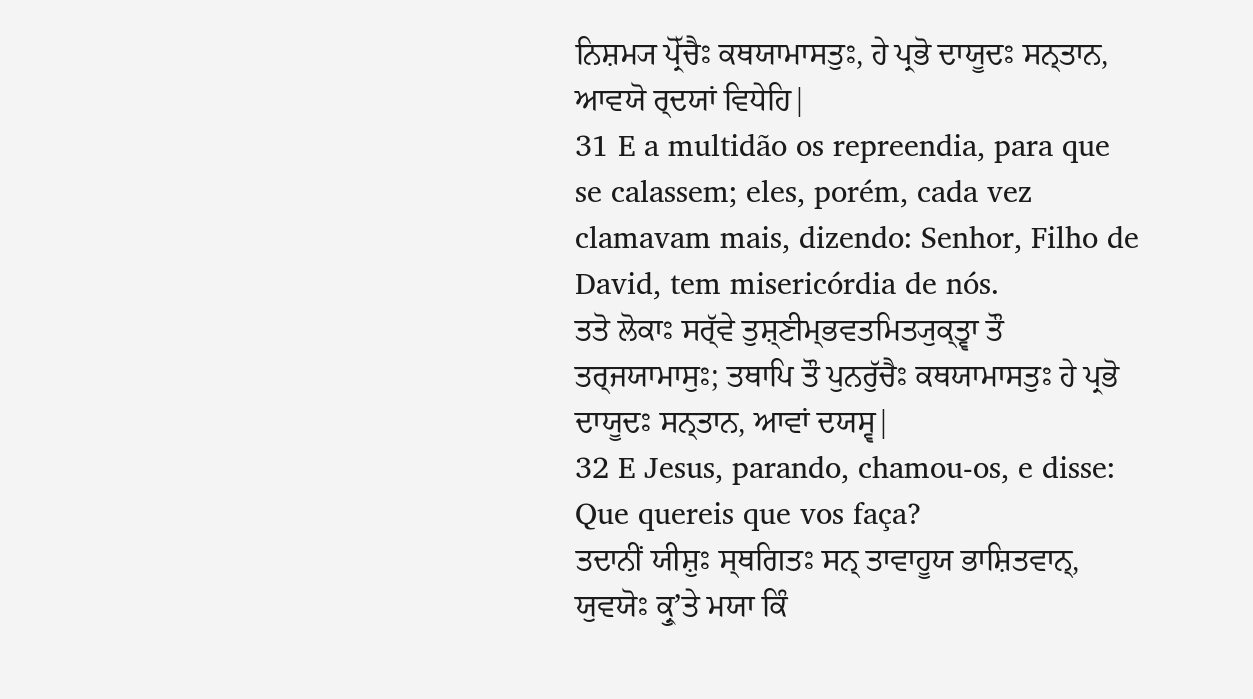ਨਿਸ਼ਮ੍ਯ ਪ੍ਰੋੱਚੈਃ ਕਥਯਾਮਾਸਤੁਃ, ਹੇ ਪ੍ਰਭੋ ਦਾਯੂਦਃ ਸਨ੍ਤਾਨ, ਆਵਯੋ ਰ੍ਦਯਾਂ ਵਿਧੇਹਿ|
31 E a multidão os repreendia, para que se calassem; eles, porém, cada vez clamavam mais, dizendo: Senhor, Filho de David, tem misericórdia de nós.
ਤਤੋ ਲੋਕਾਃ ਸਰ੍ੱਵੇ ਤੁਸ਼੍ਣੀਮ੍ਭਵਤਮਿਤ੍ਯੁਕ੍ਤ੍ਵਾ ਤੌ ਤਰ੍ਜਯਾਮਾਸੁਃ; ਤਥਾਪਿ ਤੌ ਪੁਨਰੁੱਚੈਃ ਕਥਯਾਮਾਸਤੁਃ ਹੇ ਪ੍ਰਭੋ ਦਾਯੂਦਃ ਸਨ੍ਤਾਨ, ਆਵਾਂ ਦਯਸ੍ਵ|
32 E Jesus, parando, chamou-os, e disse: Que quereis que vos faça?
ਤਦਾਨੀਂ ਯੀਸ਼ੁਃ ਸ੍ਥਗਿਤਃ ਸਨ੍ ਤਾਵਾਹੂਯ ਭਾਸ਼ਿਤਵਾਨ੍, ਯੁਵਯੋਃ ਕ੍ਰੁʼਤੇ ਮਯਾ ਕਿੰ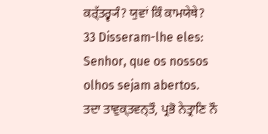ਕਰ੍ੱਤਰ੍ਵ੍ਯੰ? ਯੁਵਾਂ ਕਿੰ ਕਾਮਯੇਥੇ?
33 Disseram-lhe eles: Senhor, que os nossos olhos sejam abertos.
ਤਦਾ ਤਾਵੁਕ੍ਤਵਨ੍ਤੌ, ਪ੍ਰਭੋ ਨੇਤ੍ਰਾਣਿ ਨੌ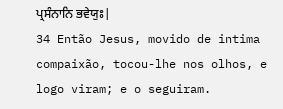ਪ੍ਰਸੰਨਾਨਿ ਭਵੇਯੁਃ|
34 Então Jesus, movido de intima compaixão, tocou-lhe nos olhos, e logo viram; e o seguiram.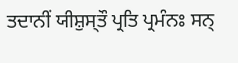ਤਦਾਨੀਂ ਯੀਸ਼ੁਸ੍ਤੌ ਪ੍ਰਤਿ ਪ੍ਰਮੰਨਃ ਸਨ੍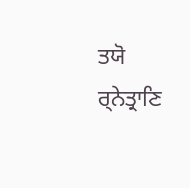ਤਯੋ ਰ੍ਨੇਤ੍ਰਾਣਿ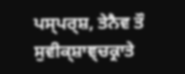ਪਸ੍ਪਰ੍ਸ਼, ਤੇਨੈਵ ਤੌ ਸੁਵੀਕ੍ਸ਼ਾਞ੍ਚਕ੍ਰਾਤੇ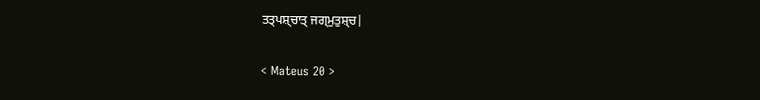ਤਤ੍ਪਸ਼੍ਚਾਤ੍ ਜਗ੍ਮੁਤੁਸ਼੍ਚ|

< Mateus 20 >